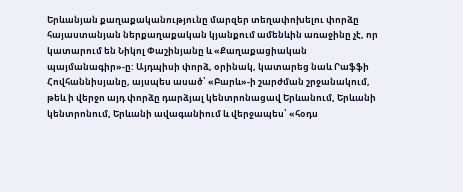Երևանյան քաղաքականությունը մարզեր տեղափոխելու փորձը հայաստանյան ներքաղաքական կյանքում ամենևին առաջինը չէ, որ կատարում են Նիկոլ Փաշինյանը և «Քաղաքացիական պայմանագիր»-ը: Այդպիսի փորձ, օրինակ, կատարեց նաև Րաֆֆի Հովհաննիսյանը, այսպես ասած՝ «Բարև»-ի շարժման շրջանակում, թեև ի վերջո այդ փորձը դարձյալ կենտրոնացավ Երևանում, Երևանի կենտրոնում, Երևանի ավագանիում և վերջապես՝ «հօդս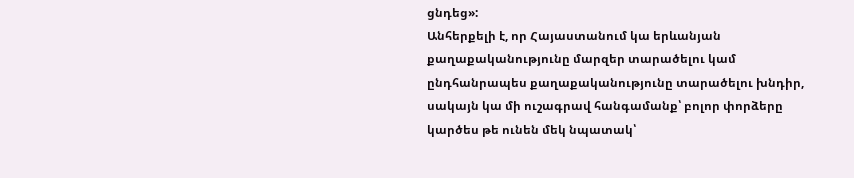ցնդեց»:
Անհերքելի է, որ Հայաստանում կա երևանյան քաղաքականությունը մարզեր տարածելու կամ ընդհանրապես քաղաքականությունը տարածելու խնդիր, սակայն կա մի ուշագրավ հանգամանք՝ բոլոր փորձերը կարծես թե ունեն մեկ նպատակ՝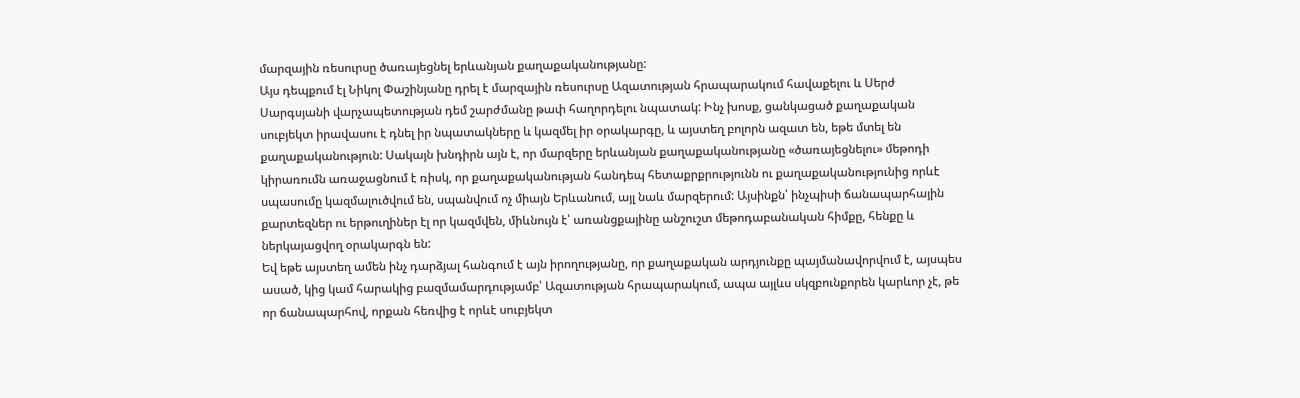մարզային ռեսուրսը ծառայեցնել երևանյան քաղաքականությանը:
Այս դեպքում էլ Նիկոլ Փաշինյանը դրել է մարզային ռեսուրսը Ազատության հրապարակում հավաքելու և Սերժ Սարգսյանի վարչապետության դեմ շարժմանը թափ հաղորդելու նպատակ: Ինչ խոսք, ցանկացած քաղաքական սուբյեկտ իրավասու է դնել իր նպատակները և կազմել իր օրակարգը, և այստեղ բոլորն ազատ են, եթե մտել են քաղաքականություն: Սակայն խնդիրն այն է, որ մարզերը երևանյան քաղաքականությանը «ծառայեցնելու» մեթոդի կիրառումն առաջացնում է ռիսկ, որ քաղաքականության հանդեպ հետաքրքրությունն ու քաղաքականությունից որևէ սպասումը կազմալուծվում են, սպանվում ոչ միայն Երևանում, այլ նաև մարզերում: Այսինքն՝ ինչպիսի ճանապարհային քարտեզներ ու երթուղիներ էլ որ կազմվեն, միևնույն է՝ առանցքայինը անշուշտ մեթոդաբանական հիմքը, հենքը և ներկայացվող օրակարգն են:
Եվ եթե այստեղ ամեն ինչ դարձյալ հանգում է այն իրողությանը, որ քաղաքական արդյունքը պայմանավորվում է, այսպես ասած, կից կամ հարակից բազմամարդությամբ՝ Ազատության հրապարակում, ապա այլևս սկզբունքորեն կարևոր չէ, թե որ ճանապարհով, որքան հեռվից է որևէ սուբյեկտ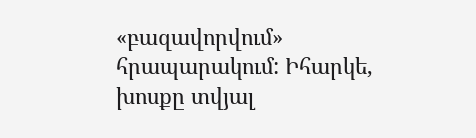«բազավորվում» հրապարակում: Իհարկե, խոսքը տվյալ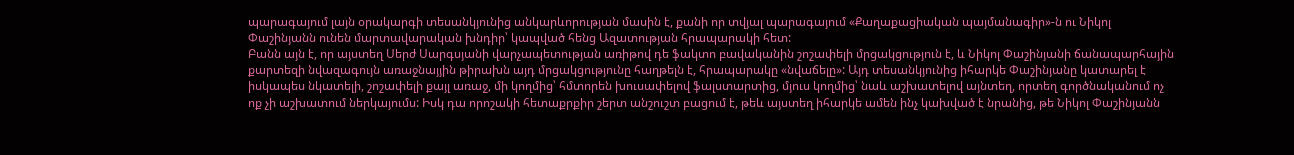պարագայում լայն օրակարգի տեսանկյունից անկարևորության մասին է, քանի որ տվյալ պարագայում «Քաղաքացիական պայմանագիր»-ն ու Նիկոլ Փաշինյանն ունեն մարտավարական խնդիր՝ կապված հենց Ազատության հրապարակի հետ:
Բանն այն է, որ այստեղ Սերժ Սարգսյանի վարչապետության առիթով դե ֆակտո բավականին շոշափելի մրցակցություն է, և Նիկոլ Փաշինյանի ճանապարհային քարտեզի նվազագույն առաջնայյին թիրախն այդ մրցակցությունը հաղթելն է, հրապարակը «նվաճելը»: Այդ տեսանկյունից իհարկե Փաշինյանը կատարել է իսկապես նկատելի, շոշափելի քայլ առաջ, մի կողմից՝ հմտորեն խուսափելով ֆալստարտից, մյուս կողմից՝ նաև աշխատելով այնտեղ, որտեղ գործնականում ոչ ոք չի աշխատում ներկայումս: Իսկ դա որոշակի հետաքրքիր շերտ անշուշտ բացում է, թեև այստեղ իհարկե ամեն ինչ կախված է նրանից, թե Նիկոլ Փաշինյանն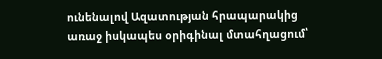ունենալով Ազատության հրապարակից առաջ իսկապես օրիգինալ մտահղացում՝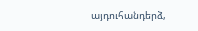այդուհանդերձ,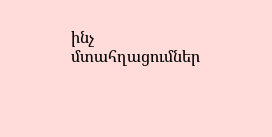ինչ մտահղացումներ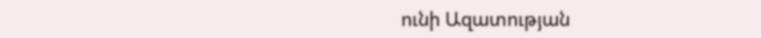ունի Ազատության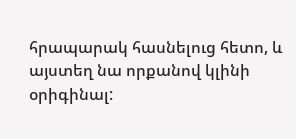հրապարակ հասնելուց հետո, և այստեղ նա որքանով կլինի օրիգինալ: